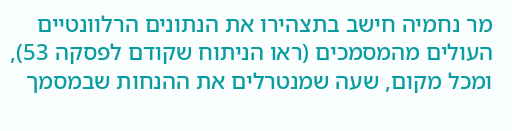מר נחמיה חישב בתצהירו את הנתונים הרלוונטיים העולים מהמסמכים (ראו הניתוח שקודם לפסקה 53), ומכל מקום, שעה שמנטרלים את ההנחות שבמסמך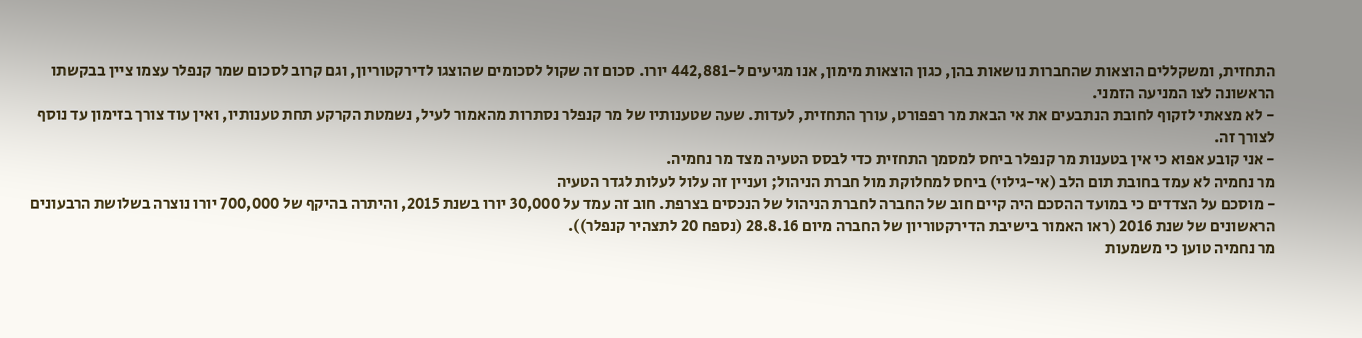התחזית, ומשקללים הוצאות שהחברות נושאות בהן, כגון הוצאות מימון, אנו מגיעים ל-442,881 יורו. סכום זה שקול לסכומים שהוצגו לדירקטוריון, וגם קרוב לסכום שמר קנפלר עצמו ציין בבקשתו הראשונה לצו המניעה הזמני.
- לא מצאתי לזקוף לחובת הנתבעים את אי הבאת מר רפפורט, עורך התחזית, לעדות. שעה שטענותיו של מר קנפלר נסתרות מהאמור לעיל, נשמטת הקרקע תחת טענותיו, ואין עוד צורך בזימון עד נוסף לצורך זה.
- אני קובע אפוא כי אין בטענות מר קנפלר ביחס למסמך התחזית כדי לבסס הטעיה מצד מר נחמיה.
מר נחמיה לא עמד בחובת תום הלב (אי-גילוי) ביחס למחלוקת מול חברת הניהול; ועניין זה עלול לעלות לגדר הטעיה
- מוסכם על הצדדים כי במועד ההסכם היה קיים חוב של החברה לחברת הניהול של הנכסים בצרפת. חוב זה עמד על 30,000 יורו בשנת 2015, והיתרה בהיקף של 700,000 יורו נוצרה בשלושת הרבעונים הראשונים של שנת 2016 (ראו האמור בישיבת הדירקטוריון של החברה מיום 28.8.16 (נספח 20 לתצהיר קנפלר)).
מר נחמיה טוען כי משמעות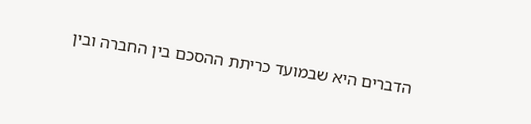הדברים היא שבמועד כריתת ההסכם בין החברה ובין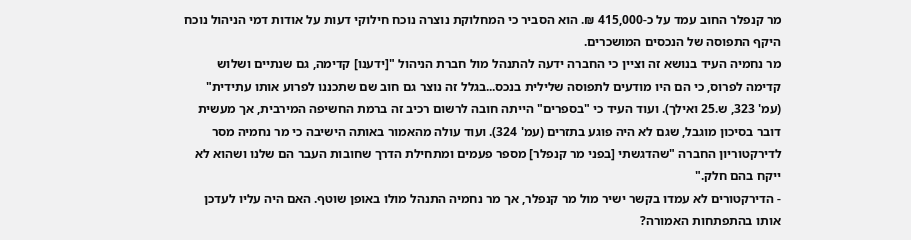מר קנפלר החוב עמד על כ-415,000 ₪. הוא הסביר כי המחלוקת נוצרה נוכח חילוקי דעות על אודות דמי הניהול נוכח היקף התפוסה של הנכסים המושכרים.
מר נחמיה העיד בנושא זה וציין כי החברה ידעה להתנהל מול חברת הניהול "[ידענו] קדימה, גם שנתיים ושלוש קדימה לפרוס, כי הם היו מודעים לתפוסה שלילית בנכס...בגלל זה נוצר גם חוב שם שתכננו לפרוע אותו עתידית" (עמ' 323, ש.25 ואילך). ועוד העיד כי "בספרים" הייתה חובה לרשום רכיב זה ברמת החשיפה המירבית, אך מעשית דובר בסיכון מוגבל, שגם לא היה פוגע בתזרים (עמ' 324). ועוד עולה מהאמור באותה הישיבה כי מר נחמיה מסר לדירקטוריון החברה "שהדגשתי [בפני מר קנפלר] מספר פעמים ומתחילת הדרך שחובות העבר הם שלנו ושהוא לא ייקח בהם חלק."
- הדירקטורים לא עמדו בקשר ישיר מול מר קנפלר, אך מר נחמיה התנהל מולו באופן שוטף. האם היה עליו לעדכן אותו בהתפתחות האמורה?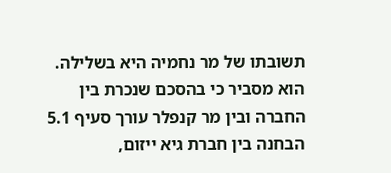תשובתו של מר נחמיה היא בשלילה. הוא מסביר כי בהסכם שנכרת בין החברה ובין מר קנפלר עורך סעיף 5.1 הבחנה בין חברת גיא ייזום,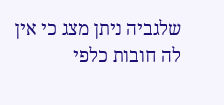שלגביה ניתן מצג כי אין לה חובות כלפי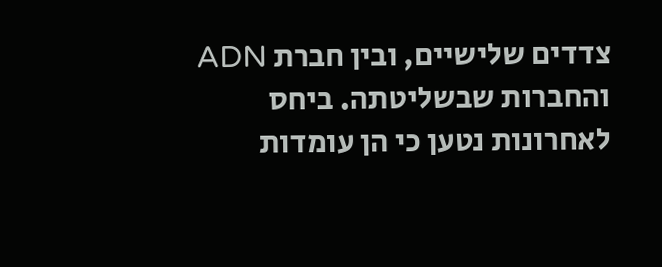צדדים שלישיים, ובין חברת ADN והחברות שבשליטתה. ביחס לאחרונות נטען כי הן עומדות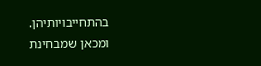בהתחייבויותיהן. ומכאן שמבחינת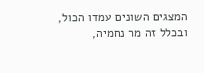המצגים השונים עמדו הכול, ובכלל זה מר נחמיה,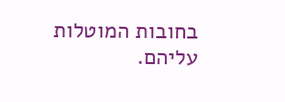בחובות המוטלות עליהם.